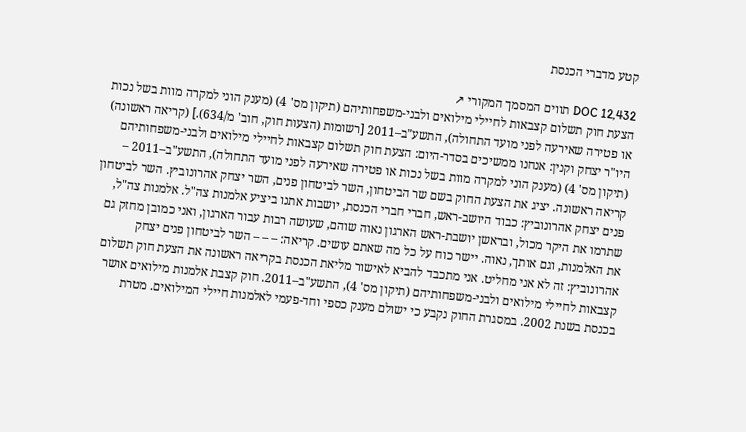קטע מדברי הכנסת

DOC 12,432 תווים המסמך המקורי ↗
הצעת חוק תשלום קצבאות לחיילי מילואים ולבני-משפחותיהם (תיקון מס' 4) (מענק הוני למקרה מוות בשל נכות או פטירה שאירעה לפני מועד התחולה), התשע"ב–2011 [רשומות (הצעות חוק, חוב' מ/634).] (קריאה ראשונה) היו"ר יצחק וקנין: אנחנו ממשיכים בסדר-היום: הצעת חוק תשלום קצבאות לחיילי מילואים ולבני-משפחותיהם (תיקון מס' 4) (מענק הוני למקרה מוות בשל נכות או פטירה שאירעה לפני מועד התחולה), התשע"ב–2011 – קריאה ראשונה. יציג את הצעת החוק בשם שר הביטחון, השר לביטחון פנים, השר יצחק אהרונוביץ. השר לביטחון פנים יצחק אהרונוביץ: כבוד היושב-ראש, חברי חברי הכנסת, יושבות אתנו ביציע אלמנות צה"ל. אלמנות צה"ל, שתרמו את היקר מכול, ובראשן יושבת-ראש הארגון נאוה שוהם, שעושה רבות עבור הארגון, ואני כמובן מחזק גם את האלמנות, וגם אותך, נאוה. יישר כוח על כל מה שאתם עושים. קריאה: – – – השר לביטחון פנים יצחק אהרונוביץ: זה לא אני מחליט. אני מתכבד להביא לאישור מליאת הכנסת בקריאה ראשונה את הצעת חוק תשלום קצבאות לחיילי מילואים ולבני-משפחותיהם (תיקון מס' 4), התשע"ב–2011. חוק קצבת אלמנות מילואים אושר בכנסת בשנת 2002. במסגרת החוק נקבע כי ישולם מענק כספי וחד-פעמי לאלמנות חיילי המילואים. מטרת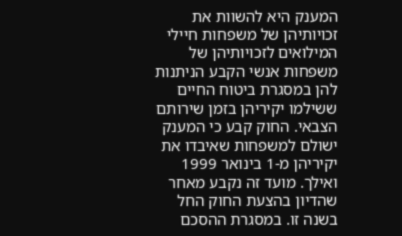המענק היא להשוות את זכויותיהן של משפחות חיילי המילואים לזכויותיהן של משפחות אנשי הקבע הניתנות להן במסגרת ביטוח החיים ששילמו יקיריהן בזמן שירותם הצבאי. החוק קבע כי המענק ישולם למשפחות שאיבדו את יקיריהן מ-1 בינואר 1999 ואילך. מועד זה נקבע מאחר שהדיון בהצעת החוק החל בשנה זו. במסגרת ההסכם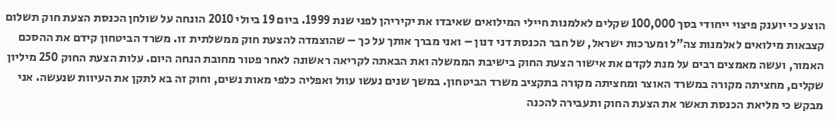הוצע כי יוענק פיצוי ייחודי בסך 100,000 שקלים לאלמנות חיילי המילואים שאיבדו את יקיריהן לפני שנת 1999. ביום 19 ביולי 2010 הונחה על שולחן הכנסת הצעת חוק תשלום קצבאות מילואים לאלמנות צה"ל ומערכות ישראל, של חבר הכנסת דני דנון – ואני מברך אותך על כך – שהוצמדה להצעת חוק ממשלתית זו. משרד הביטחון קידם את ההסכם האמור, ועשה מאמצים רבים על מנת לקדם את אישור הצעת החוק בישיבת הממשלה ואת הבאתה לקריאה ראשונה לאחר פטור מחובת הנחה היום. עלות הצעת החוק 250 מיליון שקלים, מחציתה מקורה במשרד האוצר ומחציתה מקורה בתקציב משרד הביטחון. במשך שנים נעשו עוול ואפליה כלפי מאות נשים, וחוק זה בא לתקן את העיוות שנעשה. אני מבקש כי מליאת הכנסת תאשר את הצעת החוק ותעבירה להכנה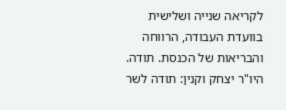לקריאה שנייה ושלישית בוועדת העבודה, הרווחה והבריאות של הכנסת. תודה. היו"ר יצחק וקנין: תודה לשר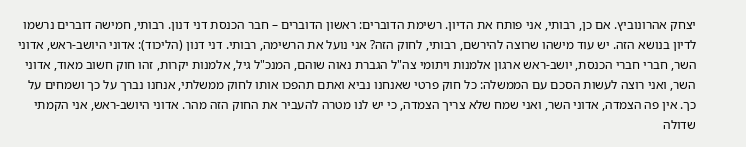יצחק אהרונוביץ. אם כן, רבותי, אני פותח את הדיון. רשימת הדוברים: ראשון הדוברים – חבר הכנסת דני דנון. רבותי, חמישה דוברים נרשמו לדיון בנושא הזה. יש עוד מישהו שרוצה להירשם, רבותי, לחוק הזה? אני נועל את הרשימה, רבותי. דני דנון (הליכוד): אדוני היושב-ראש, אדוני השר, חברי חברי הכנסת, יושב-ראש ארגון אלמנות ויתומי צה"ל הגברת נאוה שוהם, המנכ"ל גיל, אלמנות יקרות, זהו חוק חשוב מאוד, אדוני השר, ואני רוצה לעשות הסכם עם הממשלה: כל חוק פרטי שאנחנו נביא ואתם תהפכו אותו לחוק ממשלתי, אנחנו נברך על כך ושמחים על כך. אין פה הצמדה, אדוני השר, ואני שמח שלא צריך הצמדה, כי יש לנו מטרה להעביר את החוק הזה מהר. אדוני היושב-ראש, אני הקמתי שדולה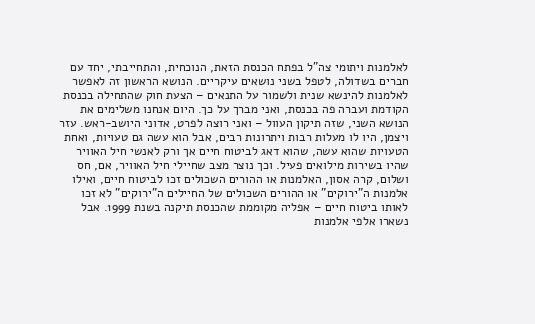לאלמנות ויתומי צה"ל בפתח הכנסת הזאת, הנוכחית, והתחייבתי, יחד עם חברים בשדולה, לטפל בשני נושאים עיקריים. הנושא הראשון זה לאפשר לאלמנות להינשא שנית ולשמור על התנאים – הצעת חוק שהתחילה בכנסת הקודמת ועברה פה בכנסת, ואני מברך על כך. היום אנחנו משלימים את הנושא השני, שזה תיקון העוול – ואני רוצה לפרט, אדוני היושב-ראש. עזר ויצמן, היו לו מעלות רבות ויתרונות רבים, אבל הוא עשה גם טעויות, ואחת הטעויות שהוא עשה, שהוא דאג לביטוח חיים אך ורק לאנשי חיל האוויר שהיו בשירות מילואים פעיל. וכך נוצר מצב שחיילי חיל האוויר, אם, חס ושלום, קרה אסון, האלמנות או ההורים השכולים זכו לביטוח חיים, ואילו אלמנות ה"ירוקים" או ההורים השכולים של החיילים ה"ירוקים" לא זכו לאותו ביטוח חיים – אפליה מקוממת שהכנסת תיקנה בשנת 1999. אבל נשארו אלפי אלמנות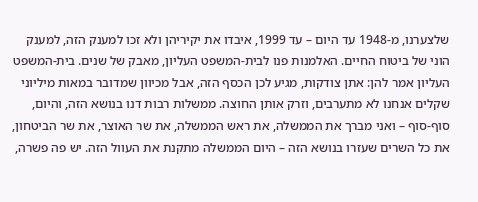שלצערנו, מ-1948 עד היום – עד 1999, איבדו את יקיריהן ולא זכו למענק הזה, למענק הוני של ביטוח החיים. האלמנות פנו לבית-המשפט העליון, מאבק של שנים. בית-המשפט העליון אמר להן: אתן צודקות, מגיע לכן הכסף הזה, אבל מכיוון שמדובר במאות מיליוני שקלים אנחנו לא מתערבים, וזרק אותן החוצה. ממשלות רבות דנו בנושא הזה, והיום, סוף-סוף – ואני מברך את הממשלה, את ראש הממשלה, את שר האוצר, את שר הביטחון, את כל השרים שעזרו בנושא הזה – היום הממשלה מתקנת את העוול הזה. יש פה פשרה,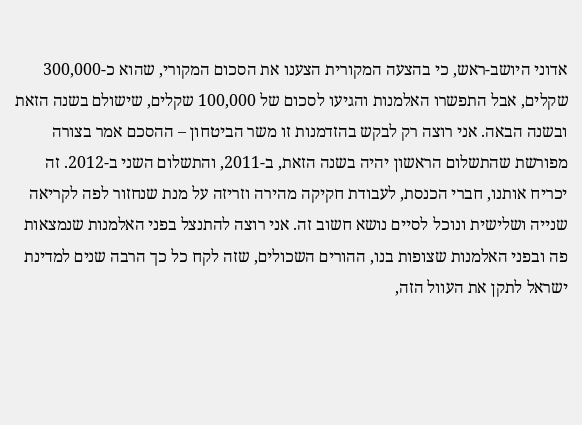אדוני היושב-ראש, כי בהצעה המקורית הצענו את הסכום המקורי, שהוא כ-300,000 שקלים, אבל התפשרו האלמנות והגיעו לסכום של 100,000 שקלים, שישולם בשנה הזאת ובשנה הבאה. אני רוצה רק לבקש בהזדמנות זו משר הביטחון – ההסכם אמר בצורה מפורשת שהתשלום הראשון יהיה בשנה הזאת, ב-2011, והתשלום השני ב-2012. זה יכריח אותנו, חברי הכנסת, לעבודת חקיקה מהירה וזריזה על מנת שנחזור לפה לקריאה שנייה ושלישית ונוכל לסיים נושא חשוב זה. אני רוצה להתנצל בפני האלמנות שנמצאות פה ובפני האלמנות שצופות בנו, ההורים השכולים, שזה לקח כל כך הרבה שנים למדינת ישראל לתקן את העוול הזה,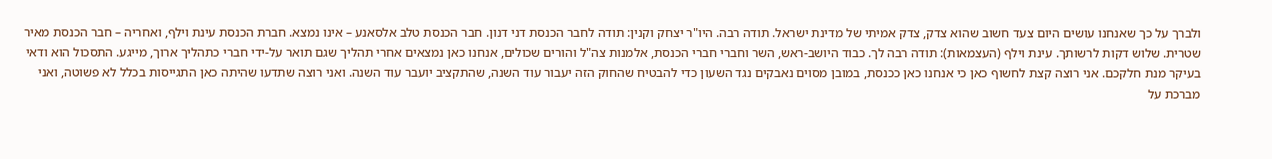ולברך על כך שאנחנו עושים היום צעד חשוב שהוא צדק, צדק אמיתי של מדינת ישראל. תודה רבה. היו"ר יצחק וקנין: תודה לחבר הכנסת דני דנון. חבר הכנסת טלב אלסאנע – אינו נמצא. חברת הכנסת עינת וילף, ואחריה – חבר הכנסת מאיר שטרית. שלוש דקות לרשותך. עינת וילף (העצמאות): תודה רבה לך. כבוד היושב-ראש, השר וחברי חברי הכנסת, אלמנות צה"ל והורים שכולים, אנחנו כאן נמצאים אחרי תהליך שגם תואר על-ידי חברי כתהליך ארוך, מייגע. התסכול הוא ודאי בעיקר מנת חלקכם. אני רוצה קצת לחשוף כאן כי אנחנו כאן ככנסת, במובן מסוים נאבקים נגד השעון כדי להבטיח שהחוק הזה יעבור עוד השנה, שהתקציב יועבר עוד השנה. ואני רוצה שתדעו שהיתה כאן התגייסות בכלל לא פשוטה, ואני מברכת על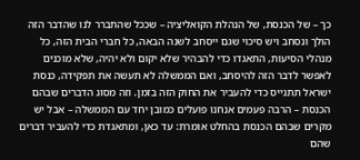כך – של הכנסת, של הנהלת הקואליציה – שככל שהתברר לנו שהדבר הזה הולך ונסחב ויש סיכוי שגם ייסחב לשנה הבאה, כל חברי הבית הזה, כל מנהלי הסיעות, התאגדו כדי להבהיר שלא יקום ולא יהיה, שלא מוכנים לאפשר לדבר הזה להיסחב, ואם הממשלה לא תעשה את תפקידה, כנסת ישראל תתגייס כדי להעביר את החוק הזה בזמן. וזה מסוג הדברים שבהם הכנסת – הרבה פעמים אנחנו פועלים כמובן יחד עם הממשלה – אבל יש מקרים שבהם הכנסת בהחלט אומרת: עד כאן, ומתאגדת כדי להעביר דברים שהם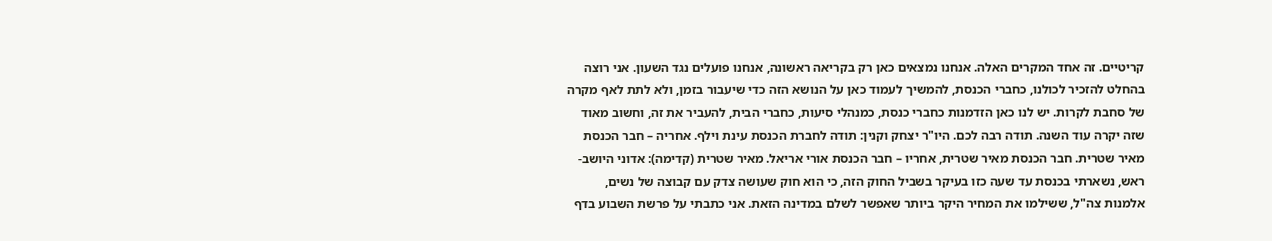קריטיים. זה אחד המקרים האלה. אנחנו נמצאים כאן רק בקריאה ראשונה, אנחנו פועלים נגד השעון. אני רוצה בהחלט להזכיר לכולנו, כחברי הכנסת, להמשיך לעמוד כאן על הנושא הזה כדי שיעבור בזמן, ולא לתת לאף מקרה של סחבת לקרות. יש לנו כאן הזדמנות כחברי כנסת, כמנהלי סיעות, כחברי הבית, להעביר את זה, וחשוב מאוד שזה יקרה עוד השנה. תודה רבה לכם. היו"ר יצחק וקנין: תודה לחברת הכנסת עינת וילף. אחריה – חבר הכנסת מאיר שטרית. חבר הכנסת מאיר שטרית, אחריו – חבר הכנסת אורי אריאל. מאיר שטרית (קדימה): אדוני היושב-ראש, נשארתי בכנסת עד שעה כזו בעיקר בשביל החוק הזה, כי הוא חוק שעושה צדק עם קבוצה של נשים, אלמנות צה"ל, ששילמו את המחיר היקר ביותר שאפשר לשלם במדינה הזאת. אני כתבתי על פרשת השבוע בדף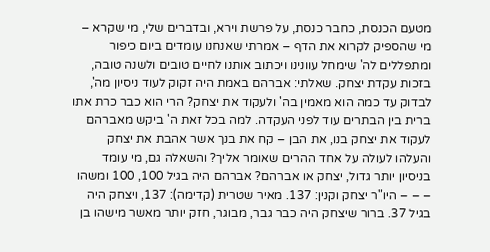מטעם הכנסת, כחבר כנסת, על פרשת וירא, ובדברים שלי, מי שקרא – מי שהספיק לקרוא את הדף – אמרתי שאנחנו עומדים ביום כיפור ומתפללים לה' שימחל עוונינו ויכתוב אותנו לחיים טובים ולשנה טובה, בזכות עקדת יצחק. שאלתי: אברהם באמת היה זקוק לעוד ניסיון מה', לבדוק עד כמה הוא מאמין בה' ולעקוד את יצחק? הרי הוא כבר כרת אתו ברית בין הבתרים עוד לפני העקדה. למה בכל זאת ה' ביקש מאברהם לעקוד את יצחק בנו, את הבן – קח את בנך אשר אהבת את יצחק והעלהו לעולה על אחד ההרים שאומר אליך? והשאלה גם, מי עומד בניסיון יותר גדול, יצחק או אברהם? אברהם היה בגיל 100, 100 ומשהו – – – היו"ר יצחק וקנין: 137. מאיר שטרית (קדימה): 137, ויצחק היה בגיל 37. ברור שיצחק היה כבר גבר, מבוגר, חזק יותר מאשר מישהו בן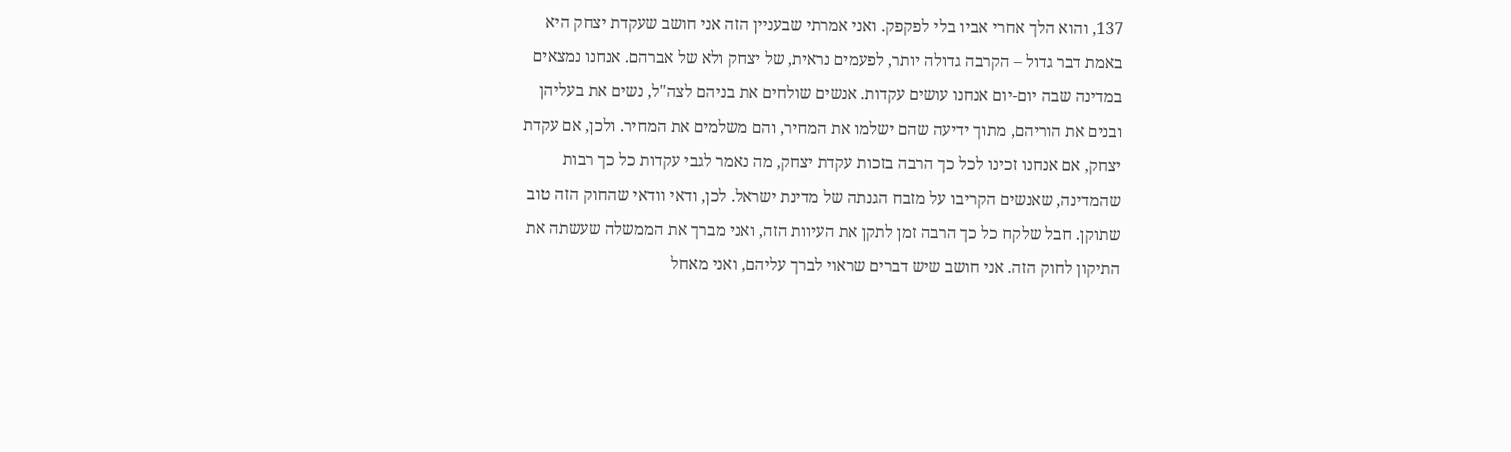137, והוא הלך אחרי אביו בלי לפקפק. ואני אמרתי שבעניין הזה אני חושב שעקדת יצחק היא באמת דבר גדול – הקרבה גדולה יותר, לפעמים נראית, של יצחק ולא של אברהם. אנחנו נמצאים במדינה שבה יום-יום אנחנו עושים עקדות. אנשים שולחים את בניהם לצה"ל, נשים את בעליהן ובנים את הוריהם, מתוך ידיעה שהם ישלמו את המחיר, והם משלמים את המחיר. ולכן, אם עקדת יצחק, אם אנחנו זכינו לכל כך הרבה בזכות עקדת יצחק, מה נאמר לגבי עקדות כל כך רבות שהמדינה, שאנשים הקריבו על מזבח הגנתה של מדינת ישראל. לכן, ודאי וודאי שהחוק הזה טוב שתוקן. חבל שלקח כל כך הרבה זמן לתקן את העיוות הזה, ואני מברך את הממשלה שעשתה את התיקון לחוק הזה. אני חושב שיש דברים שראוי לברך עליהם, ואני מאחל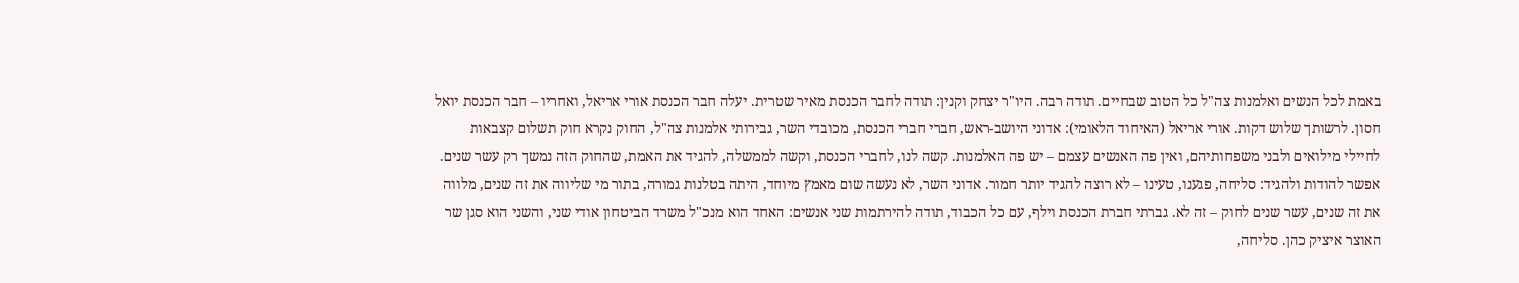באמת לכל הנשים ואלמנות צה"ל כל הטוב שבחיים. תודה רבה. היו"ר יצחק וקנין: תודה לחבר הכנסת מאיר שטרית. יעלה חבר הכנסת אורי אריאל, ואחריו – חבר הכנסת יואל חסון. לרשותך שלוש דקות. אורי אריאל (האיחוד הלאומי): אדוני היושב-ראש, חברי חברי הכנסת, מכובדי השר, גבירותי אלמנות צה"ל, החוק נקרא חוק תשלום קצבאות לחיילי מילואים ולבני משפחותיהם, ואין פה האנשים עצמם – יש פה האלמנות. קשה לנו, לחברי הכנסת, וקשה לממשלה, להגיד את האמת, שהחוק הזה נמשך רק עשר שנים. אפשר להודות ולהגיד: סליחה, פגענו, טעינו – לא רוצה להגיד יותר חמור. אדוני השר, לא נעשה שום מאמץ מיוחד, היתה בטלנות גמורה, בתור מי שליווה את זה שנים, מלווה את זה שנים, עשר שנים לחוק – זה לא. גברתי חברת הכנסת וילף, עם כל הכבוד, תודה להירתמות שני אנשים: האחד הוא מנכ"ל משרד הביטחון אודי שני, והשני הוא סגן שר האוצר איציק כהן. סליחה,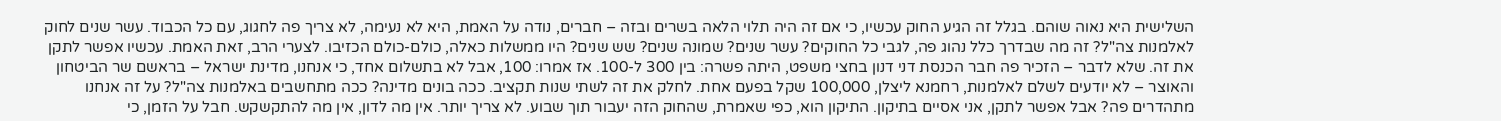השלישית היא נאוה שוהם. בגלל זה הגיע החוק עכשיו, כי אם זה היה תלוי הלאה בשרים ובזה – חברים, נודה על האמת, היא לא נעימה, לא צריך פה לחגוג, עם כל הכבוד. עשר שנים לחוק לאלמנות צה"ל? זה מה שבדרך כלל נהוג פה, לגבי כל החוקים? עשר שנים? שמונה שנים? שש שנים? היו ממשלות כאלה, כולם-כולם הכזיבו. לצערי הרב, זאת האמת. עכשיו אפשר לתקן את זה. שלא לדבר – הזכיר פה חבר הכנסת דני דנון בחצי משפט, היתה פשרה: בין 300 ל-100. אז אמרו: 100, אבל לא בתשלום אחד, כי אנחנו, מדינת ישראל – בראשם שר הביטחון והאוצר – לא יודעים לשלם לאלמנות, רחמנא ליצלן, 100,000 שקל בפעם אחת. לחלק את זה לשתי שנות תקציב. ככה בונים מדינה? ככה מתחשבים באלמנות צה"ל? על זה אנחנו מתהדרים פה? אבל אפשר לתקן, אני אסיים בתיקון. התיקון הוא, כפי שאמרת, שהחוק הזה יעבור תוך שבוע. לא צריך יותר. אין מה לדון, אין מה להתקשקש. חבל על הזמן, כי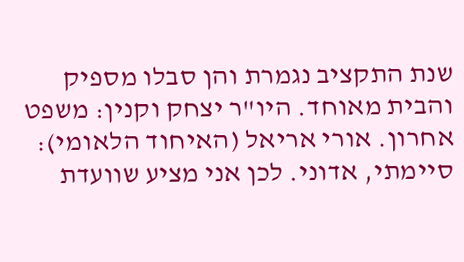שנת התקציב נגמרת והן סבלו מספיק והבית מאוחד. היו"ר יצחק וקנין: משפט אחרון. אורי אריאל (האיחוד הלאומי): סיימתי, אדוני. לכן אני מציע שוועדת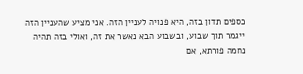כספים תדון בזה, היא פנויה לעניין הזה. אני מציע שהעניין הזה ייגמר תוך שבוע, ובשבוע הבא נאשר את זה, ואולי בזה תהיה נחמה פורתא, אם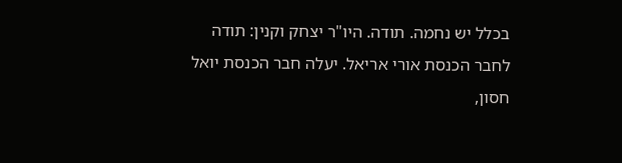בכלל יש נחמה. תודה. היו"ר יצחק וקנין: תודה לחבר הכנסת אורי אריאל. יעלה חבר הכנסת יואל חסון,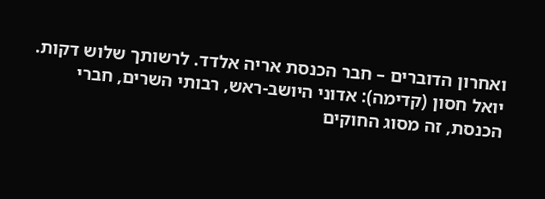ואחרון הדוברים – חבר הכנסת אריה אלדד. לרשותך שלוש דקות. יואל חסון (קדימה): אדוני היושב-ראש, רבותי השרים, חברי הכנסת, זה מסוג החוקים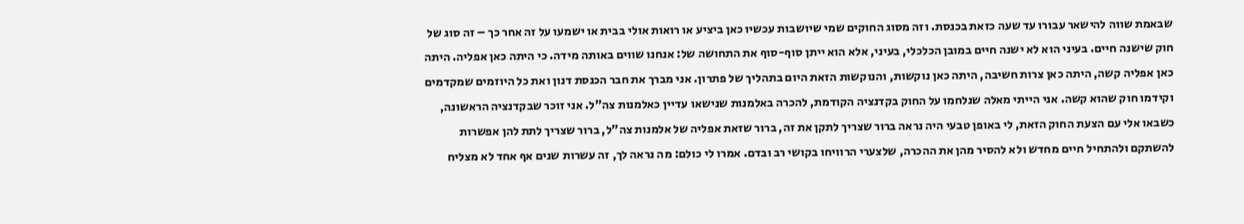שבאמת שווה להישאר עבורו עד שעה כזאת בכנסת. וזה מסוג החוקים שמי שיושבות עכשיו כאן ביציע או רואות אולי בבית או ישמעו על זה אחר כך – זה סוג של חוק שישנה חיים. בעיני הוא לא ישנה חיים במובן הכלכלי, בעיני, אלא הוא ייתן סוף-סוף את התחושה של: אנחנו שווים באותה מידה. כי היתה כאן אפליה. היתה כאן אפליה קשה, היתה כאן צרות חשיבה, היתה כאן נוקשות, והנוקשות הזאת היום בתהליך של פתרון. אני מברך את חבר הכנסת דנון ואת כל היוזמים שמקדמים וקידמו חוק שהוא קשה. אני הייתי מאלה שנלחמו על החוק בקדנציה הקודמת, להכרה באלמנות שנישאו עדיין כאלמנות צה"ל. אני זוכר שבקדנציה הראשונה, כשבאו אלי עם הצעת החוק הזאת, לי באופן טבעי היה נראה ברור שצריך לתקן את זה, ברור שזאת אפליה של אלמנות צה"ל, ברור שצריך לתת להן אפשרות להשתקם ולהתחיל חיים מחדש ולא להסיר מהן את ההכרה, שלצערי הרוויחו בקושי רב ובדם. אמרו לי כולם: מה נראה לך, זה עשרות שנים אף אחד לא מצליח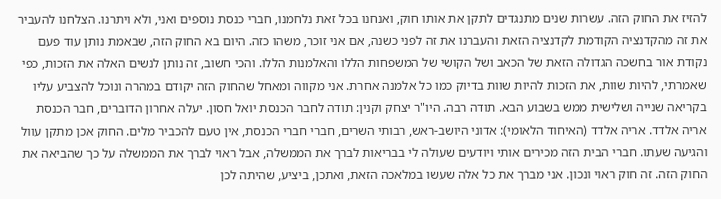להזיז את החוק הזה. עשרות שנים מתנגדים לתקן את אותו חוק, ואנחנו בכל זאת נלחמנו, חברי כנסת נוספים ואני, ולא ויתרנו. הצלחנו להעביר את זה מהקדנציה הקודמת לקדנציה הזאת והעברנו את זה לפני כשנה, אם אני זוכר, משהו כזה. היום בא החוק הזה, שבאמת נותן עוד פעם נקודת אור בחשכה הגדולה הזאת של הכאב ושל הקושי של המשפחות הללו והאלמנות הללו. והכי חשוב, זה נותן לנשים האלה את הזכות, כפי שאמרתי, להיות שוות, את הזכות להיות שוות בדיוק כמו כל אלמנה אחרת. אני מקווה ומאחל שהחוק הזה יקודם במהרה ונוכל להצביע עליו בקריאה שנייה ושלישית ממש בשבוע הבא. תודה רבה. היו"ר יצחק וקנין: תודה לחבר הכנסת יואל חסון. יעלה אחרון הדוברים, חבר הכנסת אריה אלדד. אריה אלדד (האיחוד הלאומי): אדוני היושב-ראש, רבותי השרים, חברי חברי הכנסת, אין טעם להכביר מלים. החוק אכן מתקן עוול והגיעה שעתו. חברי הבית הזה מכירים אותי ויודעים שעולה לי בבריאות לברך את הממשלה, אבל ראוי לברך את הממשלה על כך שהביאה את החוק הזה. זה חוק ראוי ונכון. אני מברך את כל אלה שעשו במלאכה הזאת, ואתכן, ביציע, שהיתה לכן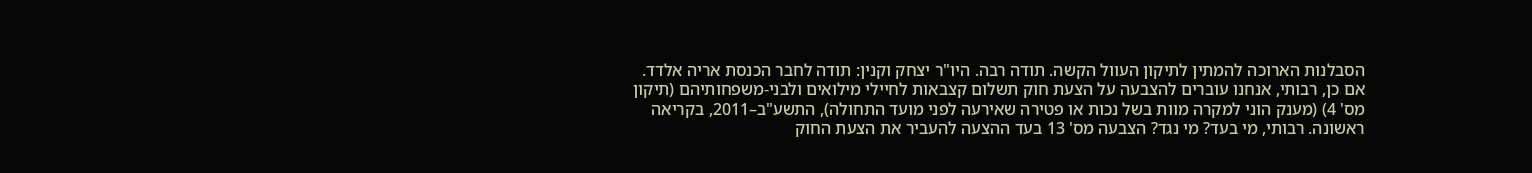הסבלנות הארוכה להמתין לתיקון העוול הקשה. תודה רבה. היו"ר יצחק וקנין: תודה לחבר הכנסת אריה אלדד. אם כן, רבותי, אנחנו עוברים להצבעה על הצעת חוק תשלום קצבאות לחיילי מילואים ולבני-משפחותיהם (תיקון מס' 4) (מענק הוני למקרה מוות בשל נכות או פטירה שאירעה לפני מועד התחולה), התשע"ב–2011, בקריאה ראשונה. רבותי, מי בעד? מי נגד? הצבעה מס' 13 בעד ההצעה להעביר את הצעת החוק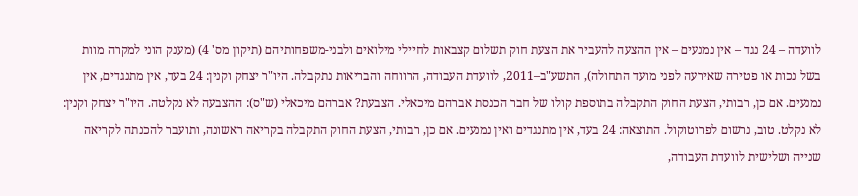לוועדה – 24 נגד – אין נמנעים – אין ההצעה להעביר את הצעת חוק תשלום קצבאות לחיילי מילואים ולבני-משפחותיהם (תיקון מס' 4) (מענק הוני למקרה מוות בשל נכות או פטירה שאירעה לפני מועד התחולה), התשע"ב–2011, לוועדת העבודה, הרווחה והבריאות נתקבלה. היו"ר יצחק וקנין: 24 בעד, אין מתנגדים, אין נמנעים. אם כן, רבותי, הצעת החוק התקבלה בתוספת קולו של חבר הכנסת אברהם מיכאלי. הצבעת? אברהם מיכאלי (ש"ס): ההצבעה לא נקלטה. היו"ר יצחק וקנין: לא נקלט. טוב, נרשום לפרוטוקול. התוצאה: 24 בעד, אין מתנגדים ואין נמנעים. אם כן, רבותי, הצעת החוק התקבלה בקריאה ראשונה, ותועבר להכנתה לקריאה שנייה ושלישית לוועדת העבודה,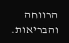הרווחה והבריאות.